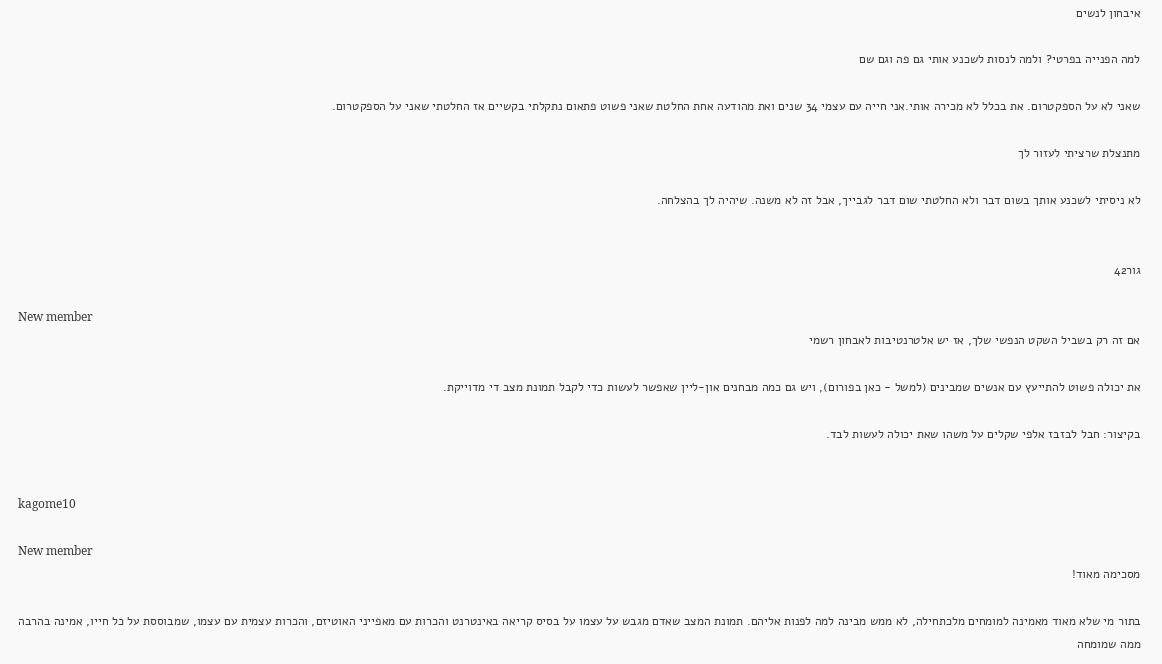איבחון לנשים

למה הפנייה בפרטי? ולמה לנסות לשכנע אותי גם פה וגם שם

שאני לא על הספקטרום. את בכלל לא מכירה אותי.אני חייה עם עצמי 34 שנים ואת מהודעה אחת החלטת שאני פשוט פתאום נתקלתי בקשיים אז החלטתי שאני על הספקטרום.

מתנצלת שרציתי לעזור לך

לא ניסיתי לשכנע אותך בשום דבר ולא החלטתי שום דבר לגבייך, אבל זה לא משנה. שיהיה לך בהצלחה.


גור42

New member
אם זה רק בשביל השקט הנפשי שלך, אז יש אלטרנטיבות לאבחון רשמי

את יכולה פשוט להתייעץ עם אנשים שמבינים (למשל - כאן בפורום), ויש גם כמה מבחנים און-ליין שאפשר לעשות כדי לקבל תמונת מצב די מדוייקת.

בקיצור: חבל לבזבז אלפי שקלים על משהו שאת יכולה לעשות לבד.


kagome10

New member
מסכימה מאוד!

בתור מי שלא מאוד מאמינה למומחים מלכתחילה, לא ממש מבינה למה לפנות אליהם. תמונת המצב שאדם מגבש על עצמו על בסיס קריאה באינטרנט והכרות עם מאפייני האוטיזם, והכרות עצמית עם עצמו, שמבוססת על כל חייו, אמינה בהרבה ממה שמומחה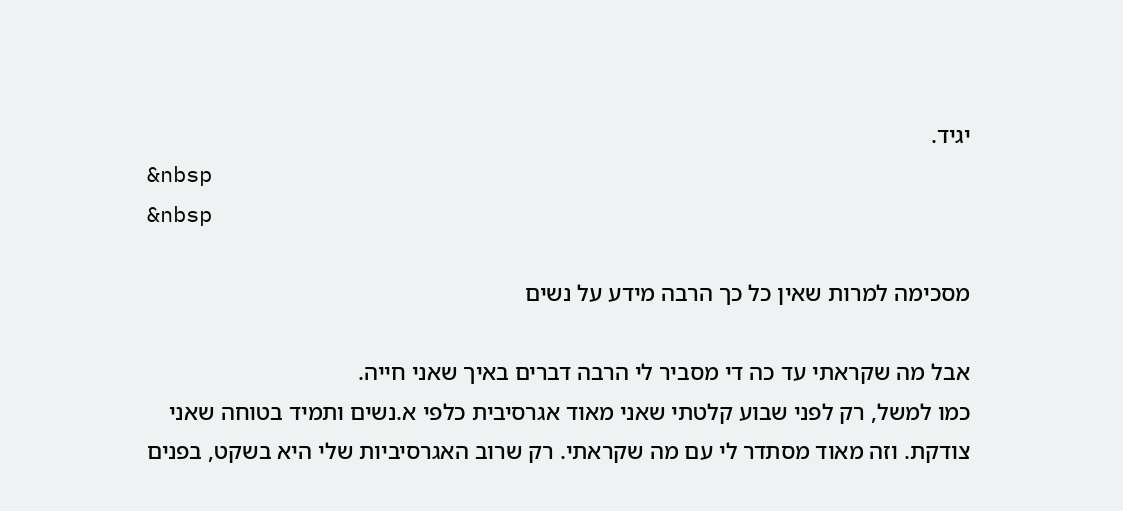יגיד.
&nbsp
&nbsp

מסכימה למרות שאין כל כך הרבה מידע על נשים

אבל מה שקראתי עד כה די מסביר לי הרבה דברים באיך שאני חייה.
כמו למשל, רק לפני שבוע קלטתי שאני מאוד אגרסיבית כלפי א.נשים ותמיד בטוחה שאני צודקת. וזה מאוד מסתדר לי עם מה שקראתי. רק שרוב האגרסיביות שלי היא בשקט, בפנים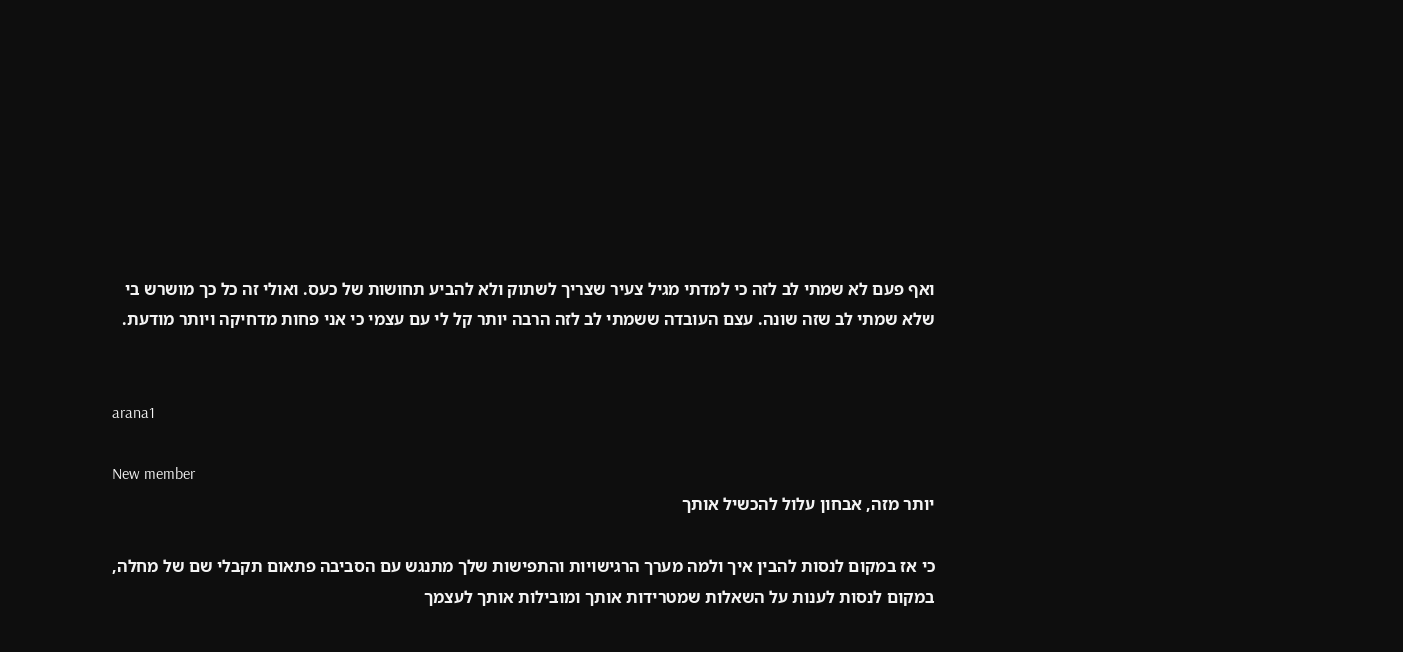ואף פעם לא שמתי לב לזה כי למדתי מגיל צעיר שצריך לשתוק ולא להביע תחושות של כעס. ואולי זה כל כך מושרש בי שלא שמתי לב שזה שונה. עצם העובדה ששמתי לב לזה הרבה יותר קל לי עם עצמי כי אני פחות מדחיקה ויותר מודעת.


arana1

New member
יותר מזה, אבחון עלול להכשיל אותך

כי אז במקום לנסות להבין איך ולמה מערך הרגישויות והתפישות שלך מתנגש עם הסביבה פתאום תקבלי שם של מחלה,
במקום לנסות לענות על השאלות שמטרידות אותך ומובילות אותך לעצמך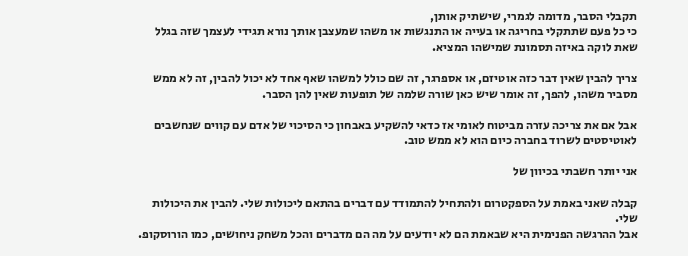תקבלי הסבר, מדומה לגמרי, שישתיק אותן,
כי כל פעם שתתקלי בחריגה או בעייה או התנגשות או משהו שמעצבן אותך נורא תגידי לעצמך שזה בגלל שאת לוקה באיזה תסמונת שמישהו המציא.

צריך להבין שאין דבר כזה אוטיזם, או אספרגר, זה שם כולל למשהו שאף אחד לא יכול להבין, זה לא ממש מסביר משהו, להפך, זה אומר שיש כאן שורה שלמה של תופעות שאין להן הסבר.

אבל אם את צריכה עזרה מביטוח לאומי אז כדאי להשקיע באבחון כי הסיכוי של אדם עם קווים שנחשבים לאוטיסטים לשרוד בחברה כיום הוא לא ממש טוב.

אני יותר חשבתי בכיוון של

קבלה שאני באמת על הספקטרום ולהתחיל להתמודד עם דברים בהתאם ליכולות שלי. להבין את היכולות שלי.
אבל ההרגשה הפנימית היא שבאמת הם לא יודעים על מה הם מדברים והכל משחק ניחושים, כמו הורוסקופ.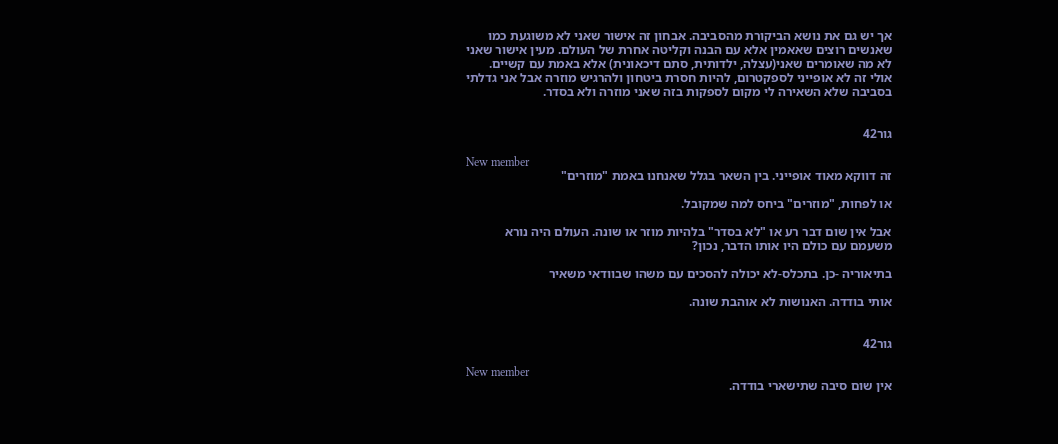אך יש גם את נושא הביקורת מהסביבה. אבחון זה אישור שאני לא משוגעת כמו שאנשים רוצים שאאמין אלא עם הבנה וקליטה אחרת של העולם. מעין אישור שאני לא מה שאומרים שאני(עצלה, ילדותית, סתם דיכאונית) אלא באמת עם קשיים.
אולי זה לא אופייני לספקטרום, להיות חסרת ביטחון ולהרגיש מוזרה אבל אני גדלתי בסביבה שלא השאירה לי מקום לספקות בזה שאני מוזרה ולא בסדר.


גור42

New member
זה דווקא מאוד אופייני. בין השאר בגלל שאנחנו באמת "מוזרים"

או לפחות, "מוזרים" ביחס למה שמקובל.

אבל אין שום דבר רע או "לא בסדר" בלהיות מוזר או שונה. העולם היה נורא משעמם עם כולם היו אותו הדבר, נכון?

בתיאוריה -כן. בתכלס-לא יכולה להסכים עם משהו שבוודאי משאיר

אותי בודדה. האנושות לא אוהבת שונה.


גור42

New member
אין שום סיבה שתישארי בודדה.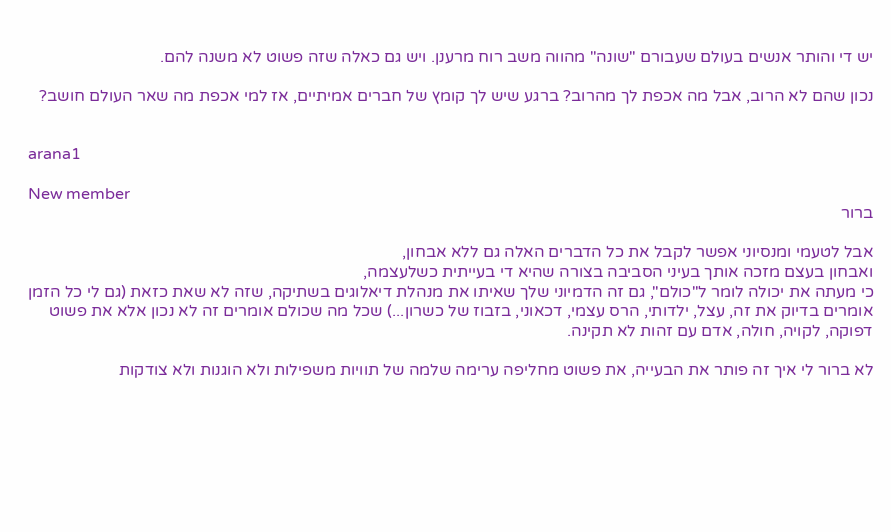יש די והותר אנשים בעולם שעבורם "שונה" מהווה משב רוח מרענן. ויש גם כאלה שזה פשוט לא משנה להם.

נכון שהם לא הרוב, אבל מה אכפת לך מהרוב? ברגע שיש לך קומץ של חברים אמיתיים, אז למי אכפת מה שאר העולם חושב?


arana1

New member
ברור

אבל לטעמי ומנסיוני אפשר לקבל את כל הדברים האלה גם ללא אבחון,
ואבחון בעצם מזכה אותך בעיני הסביבה בצורה שהיא די בעייתית כשלעצמה,
כי מעתה את יכולה לומר ל"כולם", גם זה הדמיוני שלך שאיתו את מנהלת דיאלוגים בשתיקה, שזה לא שאת כזאת (גם לי כל הזמן אומרים בדיוק את זה, עצל, ילדותי, הרס עצמי, דכאוני, בזבוז של כשרון...) שכל מה שכולם אומרים זה לא נכון אלא את פשוט דפוקה, לקויה, חולה, אדם עם זהות לא תקינה.

לא ברור לי איך זה פותר את הבעייה, את פשוט מחליפה ערימה שלמה של תוויות משפילות ולא הוגנות ולא צודקות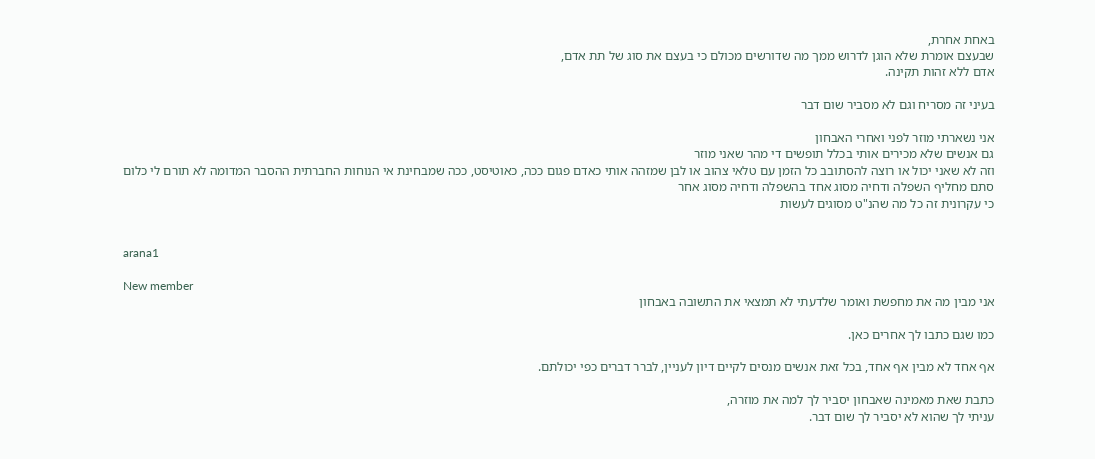באחת אחרת,
שבעצם אומרת שלא הוגן לדרוש ממך מה שדורשים מכולם כי בעצם את סוג של תת אדם,
אדם ללא זהות תקינה.

בעיני זה מסריח וגם לא מסביר שום דבר

אני נשארתי מוזר לפני ואחרי האבחון
גם אנשים שלא מכירים אותי בכלל תופשים די מהר שאני מוזר
וזה לא שאני יכול או רוצה להסתובב כל הזמן עם טלאי צהוב או לבן שמזהה אותי כאדם פגום ככה, כאוטיסט, ככה שמבחינת אי הנוחות החברתית ההסבר המדומה לא תורם לי כלום
סתם מחליף השפלה ודחיה מסוג אחד בהשפלה ודחיה מסוג אחר
כי עקרונית זה כל מה שהנ"ט מסוגים לעשות


arana1

New member
אני מבין מה את מחפשת ואומר שלדעתי לא תמצאי את התשובה באבחון

כמו שגם כתבו לך אחרים כאן.

אף אחד לא מבין אף אחד, בכל זאת אנשים מנסים לקיים דיון לעניין, לברר דברים כפי יכולתם.

כתבת שאת מאמינה שאבחון יסביר לך למה את מוזרה,
עניתי לך שהוא לא יסביר לך שום דבר.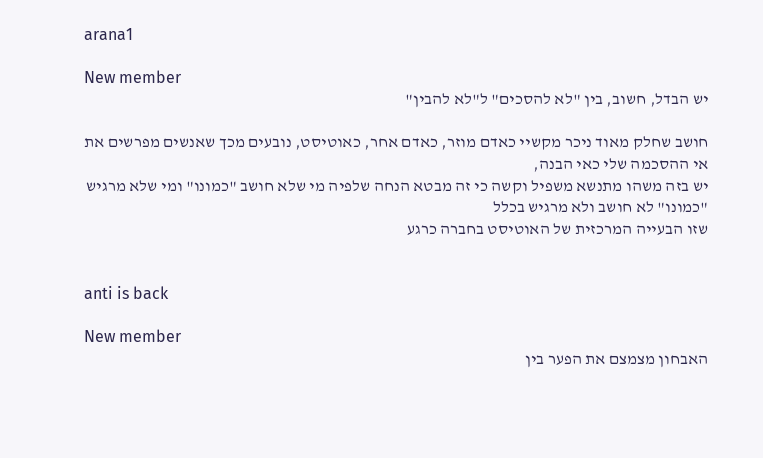arana1

New member
יש הבדל, חשוב, בין "לא להסכים" ל"לא להבין"

חושב שחלק מאוד ניכר מקשיי כאדם מוזר, כאדם אחר, כאוטיסט, נובעים מכך שאנשים מפרשים את אי ההסכמה שלי כאי הבנה,
יש בזה משהו מתנשא משפיל וקשה כי זה מבטא הנחה שלפיה מי שלא חושב "כמונו" ומי שלא מרגיש "כמונו" לא חושב ולא מרגיש בכלל
שזו הבעייה המרכזית של האוטיסט בחברה כרגע


anti is back

New member
האבחון מצמצם את הפער בין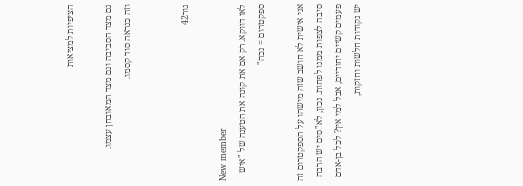הציפיות למציאות

גם מצד הסביבה וגם מצד המאובחן עצמו.
וזה כנראה סוד קסמו.


גור42

New member
לאו דווקא. רק אם את קונה את הטענה של "איש ספקטרום = נכה"

אני אישית לא חושב שזה מישהו על הספקטרום זה סיבה לצפות ממנו לפחות. נכון, לא"סים יש הרבה פעמים קשיים יחודיים, אבל למי אין? לכל בן-אדם יש נקודות חלשות וחזקות,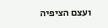ועצם הציפיה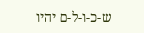ש-כ-ו-ל-ם יהיו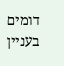דומים בעניין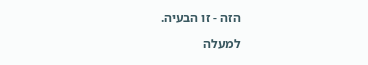הזה - זו הבעיה.

למעלה